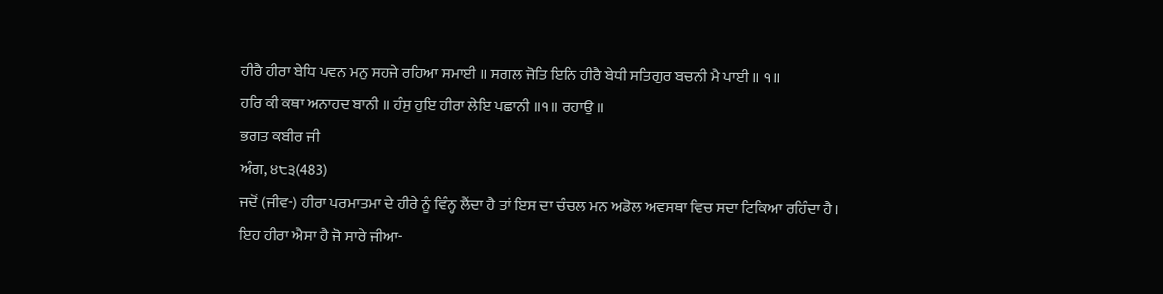ਹੀਰੈ ਹੀਰਾ ਬੇਧਿ ਪਵਨ ਮਨੁ ਸਹਜੇ ਰਹਿਆ ਸਮਾਈ ॥ ਸਗਲ ਜੋਤਿ ਇਨਿ ਹੀਰੈ ਬੇਧੀ ਸਤਿਗੁਰ ਬਚਨੀ ਮੈ ਪਾਈ ॥ ੧॥
ਹਰਿ ਕੀ ਕਥਾ ਅਨਾਹਦ ਬਾਨੀ ॥ ਹੰਸੁ ਹੁਇ ਹੀਰਾ ਲੇਇ ਪਛਾਨੀ ॥੧॥ ਰਹਾਉ ॥
ਭਗਤ ਕਬੀਰ ਜੀ
ਅੰਗ, ੪੮੩(483)
ਜਦੋਂ (ਜੀਵ-) ਹੀਰਾ ਪਰਮਾਤਮਾ ਦੇ ਹੀਰੇ ਨੂੰ ਵਿੰਨ੍ਹ ਲੈਂਦਾ ਹੈ ਤਾਂ ਇਸ ਦਾ ਚੰਚਲ ਮਨ ਅਡੋਲ ਅਵਸਥਾ ਵਿਚ ਸਦਾ ਟਿਕਿਆ ਰਹਿੰਦਾ ਹੈ।
ਇਹ ਹੀਰਾ ਐਸਾ ਹੈ ਜੋ ਸਾਰੇ ਜੀਆ-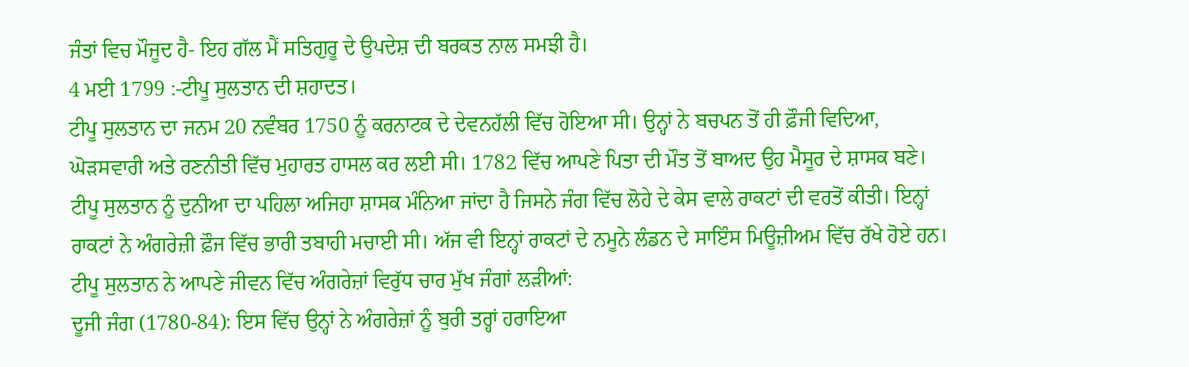ਜੰਤਾਂ ਵਿਚ ਮੌਜੂਦ ਹੈ- ਇਹ ਗੱਲ ਮੈਂ ਸਤਿਗੁਰੂ ਦੇ ਉਪਦੇਸ਼ ਦੀ ਬਰਕਤ ਨਾਲ ਸਮਝੀ ਹੈ।
4 ਮਈ 1799 :-ਟੀਪੂ ਸੁਲਤਾਨ ਦੀ ਸ਼ਹਾਦਤ।
ਟੀਪੂ ਸੁਲਤਾਨ ਦਾ ਜਨਮ 20 ਨਵੰਬਰ 1750 ਨੂੰ ਕਰਨਾਟਕ ਦੇ ਦੇਵਨਹੱਲੀ ਵਿੱਚ ਹੋਇਆ ਸੀ। ਉਨ੍ਹਾਂ ਨੇ ਬਚਪਨ ਤੋਂ ਹੀ ਫ਼ੌਜੀ ਵਿਦਿਆ, ਘੋੜਸਵਾਰੀ ਅਤੇ ਰਣਨੀਤੀ ਵਿੱਚ ਮੁਹਾਰਤ ਹਾਸਲ ਕਰ ਲਈ ਸੀ। 1782 ਵਿੱਚ ਆਪਣੇ ਪਿਤਾ ਦੀ ਮੌਤ ਤੋਂ ਬਾਅਦ ਉਹ ਮੈਸੂਰ ਦੇ ਸ਼ਾਸਕ ਬਣੇ।
ਟੀਪੂ ਸੁਲਤਾਨ ਨੂੰ ਦੁਨੀਆ ਦਾ ਪਹਿਲਾ ਅਜਿਹਾ ਸ਼ਾਸਕ ਮੰਨਿਆ ਜਾਂਦਾ ਹੈ ਜਿਸਨੇ ਜੰਗ ਵਿੱਚ ਲੋਹੇ ਦੇ ਕੇਸ ਵਾਲੇ ਰਾਕਟਾਂ ਦੀ ਵਰਤੋਂ ਕੀਤੀ। ਇਨ੍ਹਾਂ ਰਾਕਟਾਂ ਨੇ ਅੰਗਰੇਜ਼ੀ ਫ਼ੌਜ ਵਿੱਚ ਭਾਰੀ ਤਬਾਹੀ ਮਚਾਈ ਸੀ। ਅੱਜ ਵੀ ਇਨ੍ਹਾਂ ਰਾਕਟਾਂ ਦੇ ਨਮੂਨੇ ਲੰਡਨ ਦੇ ਸਾਇੰਸ ਮਿਊਜ਼ੀਅਮ ਵਿੱਚ ਰੱਖੇ ਹੋਏ ਹਨ।
ਟੀਪੂ ਸੁਲਤਾਨ ਨੇ ਆਪਣੇ ਜੀਵਨ ਵਿੱਚ ਅੰਗਰੇਜ਼ਾਂ ਵਿਰੁੱਧ ਚਾਰ ਮੁੱਖ ਜੰਗਾਂ ਲੜੀਆਂ:
ਦੂਜੀ ਜੰਗ (1780-84): ਇਸ ਵਿੱਚ ਉਨ੍ਹਾਂ ਨੇ ਅੰਗਰੇਜ਼ਾਂ ਨੂੰ ਬੁਰੀ ਤਰ੍ਹਾਂ ਹਰਾਇਆ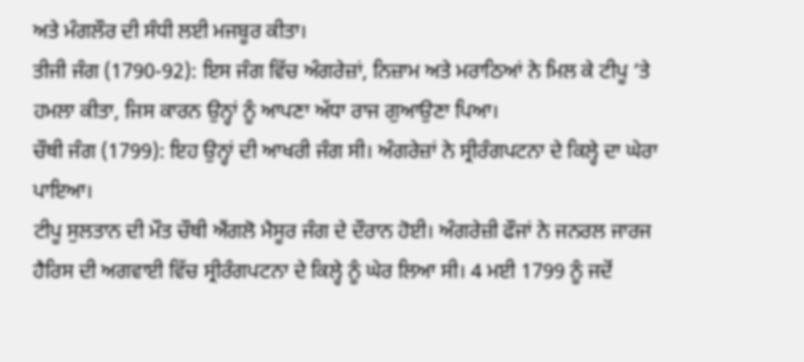ਅਤੇ ਮੰਗਲੌਰ ਦੀ ਸੰਧੀ ਲਈ ਮਜਬੂਰ ਕੀਤਾ।
ਤੀਜੀ ਜੰਗ (1790-92): ਇਸ ਜੰਗ ਵਿੱਚ ਅੰਗਰੇਜ਼ਾਂ, ਨਿਜ਼ਾਮ ਅਤੇ ਮਰਾਠਿਆਂ ਨੇ ਮਿਲ ਕੇ ਟੀਪੂ ‘ਤੇ ਹਮਲਾ ਕੀਤਾ, ਜਿਸ ਕਾਰਨ ਉਨ੍ਹਾਂ ਨੂੰ ਆਪਣਾ ਅੱਧਾ ਰਾਜ ਗੁਆਉਣਾ ਪਿਆ।
ਚੌਥੀ ਜੰਗ (1799): ਇਹ ਉਨ੍ਹਾਂ ਦੀ ਆਖਰੀ ਜੰਗ ਸੀ। ਅੰਗਰੇਜ਼ਾਂ ਨੇ ਸ੍ਰੀਰੰਗਪਟਨਾ ਦੇ ਕਿਲ੍ਹੇ ਦਾ ਘੇਰਾ ਪਾਇਆ।
ਟੀਪੂ ਸੁਲਤਾਨ ਦੀ ਮੌਤ ਚੌਥੀ ਐਂਗਲੋ ਮੈਸੂਰ ਜੰਗ ਦੇ ਦੌਰਾਨ ਹੋਈ। ਅੰਗਰੇਜ਼ੀ ਫੌਜਾਂ ਨੇ ਜਨਰਲ ਜਾਰਜ ਹੈਰਿਸ ਦੀ ਅਗਵਾਈ ਵਿੱਚ ਸ੍ਰੀਰੰਗਪਟਨਾ ਦੇ ਕਿਲ੍ਹੇ ਨੂੰ ਘੇਰ ਲਿਆ ਸੀ। 4 ਮਈ 1799 ਨੂੰ ਜਦੋਂ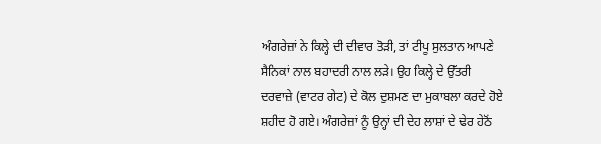ਅੰਗਰੇਜ਼ਾਂ ਨੇ ਕਿਲ੍ਹੇ ਦੀ ਦੀਵਾਰ ਤੋੜੀ, ਤਾਂ ਟੀਪੂ ਸੁਲਤਾਨ ਆਪਣੇ ਸੈਨਿਕਾਂ ਨਾਲ ਬਹਾਦਰੀ ਨਾਲ ਲੜੇ। ਉਹ ਕਿਲ੍ਹੇ ਦੇ ਉੱਤਰੀ ਦਰਵਾਜ਼ੇ (ਵਾਟਰ ਗੇਟ) ਦੇ ਕੋਲ ਦੁਸ਼ਮਣ ਦਾ ਮੁਕਾਬਲਾ ਕਰਦੇ ਹੋਏ ਸ਼ਹੀਦ ਹੋ ਗਏ। ਅੰਗਰੇਜ਼ਾਂ ਨੂੰ ਉਨ੍ਹਾਂ ਦੀ ਦੇਹ ਲਾਸ਼ਾਂ ਦੇ ਢੇਰ ਹੇਠੋਂ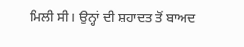ਮਿਲੀ ਸੀ। ਉਨ੍ਹਾਂ ਦੀ ਸ਼ਹਾਦਤ ਤੋਂ ਬਾਅਦ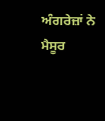ਅੰਗਰੇਜ਼ਾਂ ਨੇ ਮੈਸੂਰ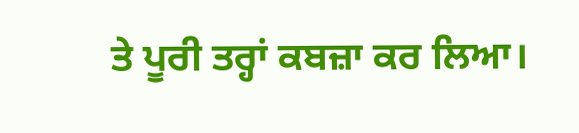ਤੇ ਪੂਰੀ ਤਰ੍ਹਾਂ ਕਬਜ਼ਾ ਕਰ ਲਿਆ।